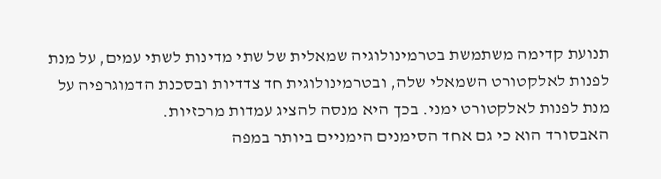תנועת קדימה משתמשת בטרמינולוגיה שמאלית של שתי מדינות לשתי עמים, על מנת לפנות לאלקטורט השמאלי שלה, ובטרמינולוגית חד צדדיות ובסכנת הדמוגרפיה על מנת לפנות לאלקטורט ימני. בכך היא מנסה להציג עמדות מרכזיות.
האבסורד הוא כי גם אחד הסימנים הימניים ביותר במפה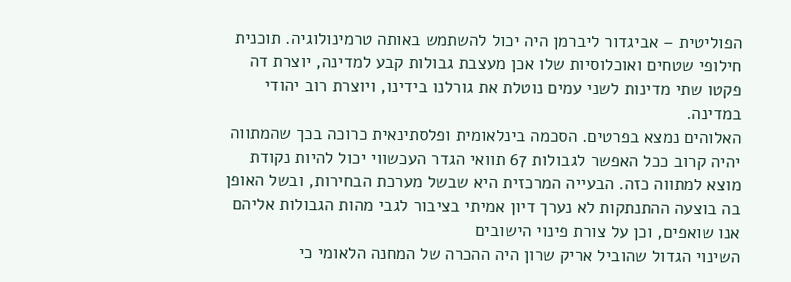הפוליטית – אביגדור ליברמן היה יכול להשתמש באותה טרמינולוגיה. תוכנית חילופי שטחים ואוכלוסיות שלו אכן מעצבת גבולות קבע למדינה, יוצרת דה פקטו שתי מדינות לשני עמים נוטלת את גורלנו בידינו, ויוצרת רוב יהודי במדינה.
האלוהים נמצא בפרטים. הסכמה בינלאומית ופלסתינאית כרוכה בכך שהמתווה יהיה קרוב ככל האפשר לגבולות 67 תוואי הגדר העכשווי יכול להיות נקודת מוצא למתווה כזה. הבעייה המרכזית היא שבשל מערכת הבחירות, ובשל האופן בה בוצעה ההתנתקות לא נערך דיון אמיתי בציבור לגבי מהות הגבולות אליהם אנו שואפים, וכן על צורת פינוי הישובים
השינוי הגדול שהוביל אריק שרון היה ההכרה של המחנה הלאומי כי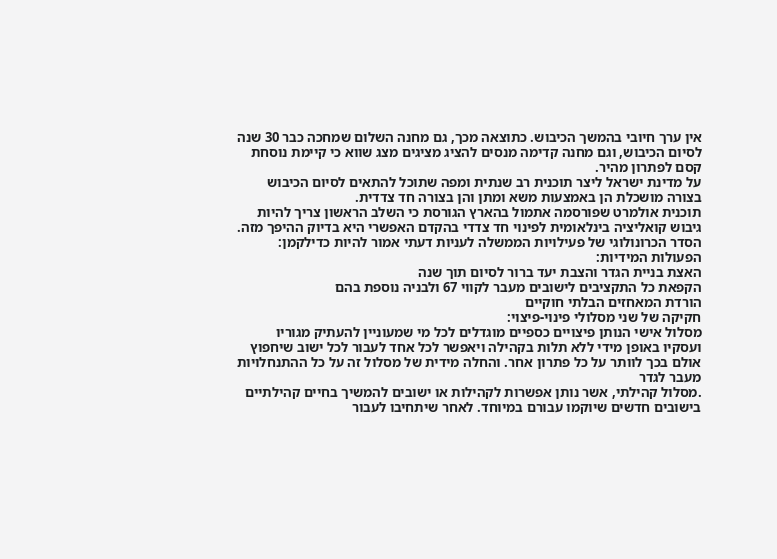אין ערך חיובי בהמשך הכיבוש. כתוצאה מכך, גם מחנה השלום שמחכה כבר 30 שנה לסיום הכיבוש, וגם מחנה קדימה מנסים להציג מציגים מצג שווא כי קיימת נוסחת קסם לפתרון מהיר.
על מדינת ישראל ליצר תוכנית רב שנתית ומפה שתוכל להתאים לסיום הכיבוש בצורה מושכלת הן באמצעות משא ומתן והן בצורה חד צדדית.
תוכנית אולמרט שפורסמה אתמול בהארץ הגורסת כי השלב הראשון צריך להיות גיבוש קואליציה בינלאומית לפינוי חד צדדי בהקדם האפשרי היא בדיוק ההיפך מזה. הסדר הכרונולוגי של פעילויות הממשלה לעניות דעתי אמור להיות כדילקמן:
הפעולות המידיות:
האצת בניית הגדר והצבת יעד ברור לסיום תוך שנה
הקפאת כל התקציבים לישובים מעבר לקווי 67 ולבניה נוספת בהם
הורדת המאחזים הבלתי חוקיים
חקיקה של שני מסלולי פינוי-פיצוי:
מסלול אישי הנותן פיצויים כספיים מוגדלים לכל מי שמעוניין להעתיק מגוריו ועסקיו באופן מידי ללא תלות בקהילה ויאפשר לכל אחד לעבור לכל ישוב שיחפוץ אולם בכך לוותר על כל פתרון אחר. והחלה מידית של מסלול זה על כל ההתנחלויות מעבר לגדר
.מסלול קהילתי, אשר נותן אפשרות לקהילות או ישובים להמשיך בחיים קהילתיים בישובים חדשים שיוקמו עבורם במיוחד. לאחר שיתחיבו לעבור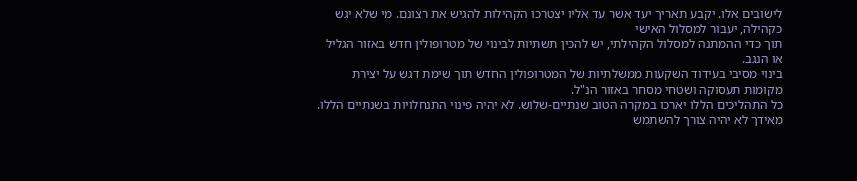לישובים אלו. יקבע תאריך יעד אשר עד אליו יצטרכו הקהילות להגיש את רצונם. מי שלא יגש כקהילה, יעבור למסלול האישי
תוך כדי ההמתנה למסלול הקהילתי, יש להכין תשתיות לבינוי של מטרופולין חדש באזור הגליל או הנגב.
בינוי מסיבי בעידוד השקעות ממשלתיות של המטרופולין החדש תוך שימת דגש על יצירת מקומות תעסוקה ושטחי מסחר באזור הנ"ל.
כל התהליכים הללו יארכו במקרה הטוב שנתיים-שלוש. לא יהיה פינוי התנחלויות בשנתיים הללו.
מאידך לא יהיה צורך להשתמש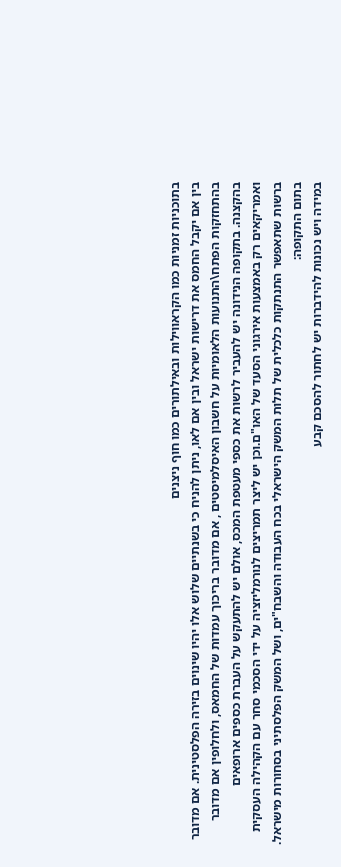בתוכניות זמניות כמו הקראווילות ובאילתורים כמו חוף ניצנים
בין אם יקבל החמס את דרישות ישראל ובין אם לאו, ניתן להניח כי בשנתיים שלוש אלו יהיו שינוים בזירה הפלסטינית. אם מדובר בהתחזקות הפתח\התנועות הלאומיות על חשבון האיסלמיסטים , אם מדובר בריכוך עמדות של החמאס, ולחלופין אם מדובר בהקצנה. בתקופה הנידונה יש להעביר לרשות את כספי מעטפת המכס, אולם יש להתעקש על העברת כספים ארופאים ואמריקאים רק באמצעות אירגוני הסעד של האו"ם.וכן יש ליצר תמריצים לנורמליזציה על ידי הסכמי סחר עם הקהילה העסקית ברשות שתאפשר התנתקות כלכלית של תלות המשק הישראלי בכח העבודה והשבח"ים, ושל המשק הפלסתיני בסחורות מישראל.
בתום התקופה:
במידה ויש נכונות להידברות יש לחתור להסכם קבע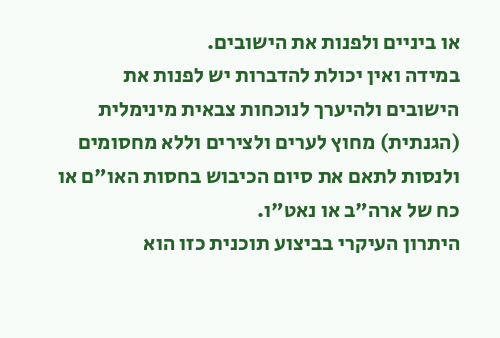או ביניים ולפנות את הישובים.
במידה ואין יכולת להדברות יש לפנות את הישובים ולהיערך לנוכחות צבאית מינימלית (הגנתית) מחוץ לערים ולצירים וללא מחסומים ולנסות לתאם את סיום הכיבוש בחסות האו"ם או כח של ארה"ב או נאט"ו.
היתרון העיקרי בביצוע תוכנית כזו הוא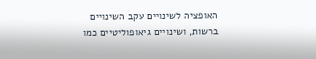האופציה לשינויים עקב השינויים ברשות, ושינויים גיאופוליטיים כמו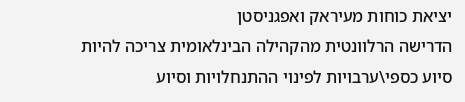יציאת כוחות מעיראק ואפגניסטן
הדרישה הרלוונטית מהקהילה הבינלאומית צריכה להיות סיוע כספי\ערבויות לפינוי ההתנחלויות וסיוע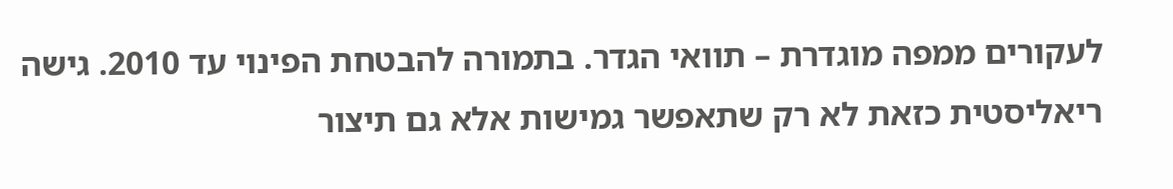לעקורים ממפה מוגדרת – תוואי הגדר. בתמורה להבטחת הפינוי עד 2010. גישה ריאליסטית כזאת לא רק שתאפשר גמישות אלא גם תיצור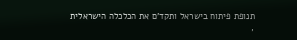תנופת פיתוח בישראל ותקד'ם את הכלכלה הישראלית
,